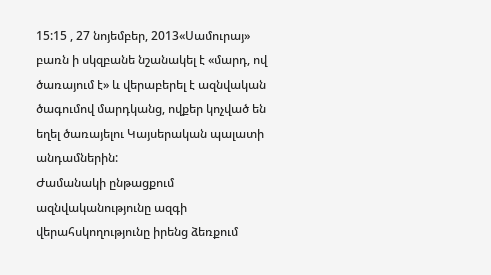15:15 , 27 նոյեմբեր, 2013«Սամուրայ» բառն ի սկզբանե նշանակել է «մարդ, ով ծառայում է» և վերաբերել է ազնվական ծագումով մարդկանց, ովքեր կոչված են եղել ծառայելու Կայսերական պալատի անդամներին:
Ժամանակի ընթացքում ազնվականությունը ազգի վերահսկողությունը իրենց ձեռքում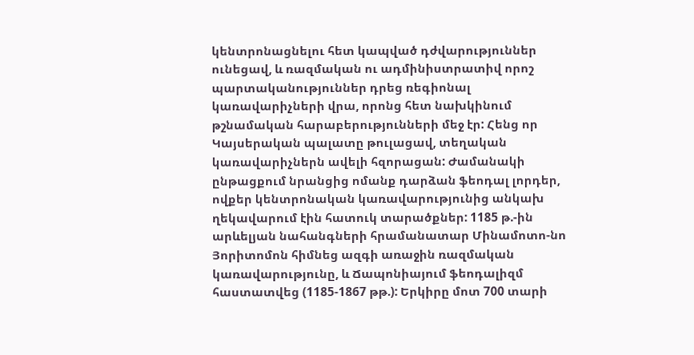կենտրոնացնելու հետ կապված դժվարություններ ունեցավ, և ռազմական ու ադմինիստրատիվ որոշ պարտականություններ դրեց ռեգիոնալ կառավարիչների վրա, որոնց հետ նախկինում թշնամական հարաբերությունների մեջ էր: Հենց որ Կայսերական պալատը թուլացավ, տեղական կառավարիչներն ավելի հզորացան: Ժամանակի ընթացքում նրանցից ոմանք դարձան ֆեոդալ լորդեր, ովքեր կենտրոնական կառավարությունից անկախ ղեկավարում էին հատուկ տարածքներ: 1185 թ.-ին արևելյան նահանգների հրամանատար Մինամոտո-նո Յորիտոմոն հիմնեց ազգի առաջին ռազմական կառավարությունը, և Ճապոնիայում ֆեոդալիզմ հաստատվեց (1185-1867 թթ.): Երկիրը մոտ 700 տարի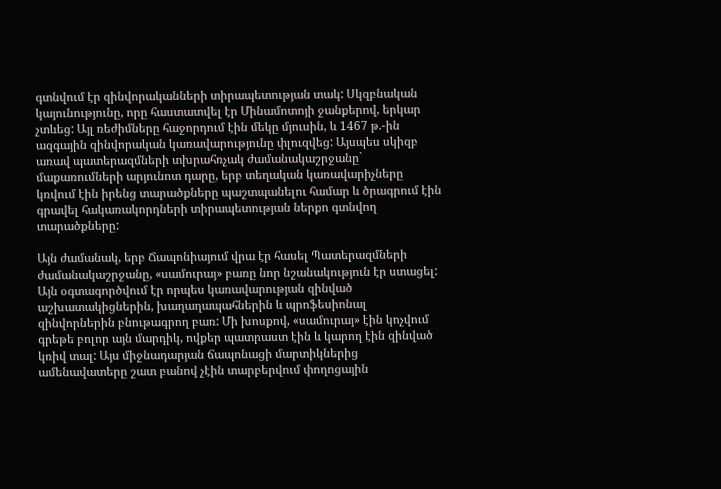գտնվում էր զինվորականների տիրապետության տակ: Սկզբնական կայունությունը, որը հաստատվել էր Մինամոտոյի ջանքերով, երկար չտևեց: Այլ ռեժիմները հաջորդում էին մեկը մյուսին, և 1467 թ.-ին ազգային զինվորական կառավարությունը փլուզվեց: Այսպես սկիզբ առավ պատերազմների տխրահռչակ ժամանակաշրջանը` մաքառումների արյունոտ դարը, երբ տեղական կառավարիչները կռվում էին իրենց տարածքները պաշտպանելու համար և ծրագրում էին գրավել հակառակորդների տիրապետության ներքո գտնվող տարածքները:

Այն ժամանակ, երբ Ճապոնիայում վրա էր հասել Պատերազմների ժամանակաշրջանը, «սամուրայ» բառը նոր նշանակություն էր ստացել: Այն օգտագործվում էր որպես կառավարության զինված աշխատակիցներին, խաղաղապահներին և պրոֆեսիոնալ զինվորներին բնութագրող բառ: Մի խոսքով, «սամուրայ» էին կոչվում գրեթե բոլոր այն մարդիկ, ովքեր պատրաստ էին և կարող էին զինված կռիվ տալ: Այս միջնադարյան ճապոնացի մարտիկներից ամենավատերը շատ բանով չէին տարբերվում փողոցային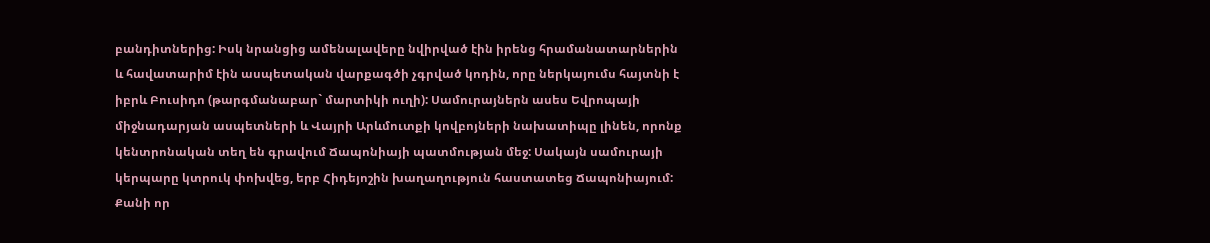բանդիտներից: Իսկ նրանցից ամենալավերը նվիրված էին իրենց հրամանատարներին և հավատարիմ էին ասպետական վարքագծի չգրված կոդին, որը ներկայումս հայտնի է իբրև Բուսիդո (թարգմանաբար` մարտիկի ուղի): Սամուրայներն ասես Եվրոպայի միջնադարյան ասպետների և Վայրի Արևմուտքի կովբոյների նախատիպը լինեն, որոնք կենտրոնական տեղ են գրավում Ճապոնիայի պատմության մեջ: Սակայն սամուրայի կերպարը կտրուկ փոխվեց, երբ Հիդեյոշին խաղաղություն հաստատեց Ճապոնիայում: Քանի որ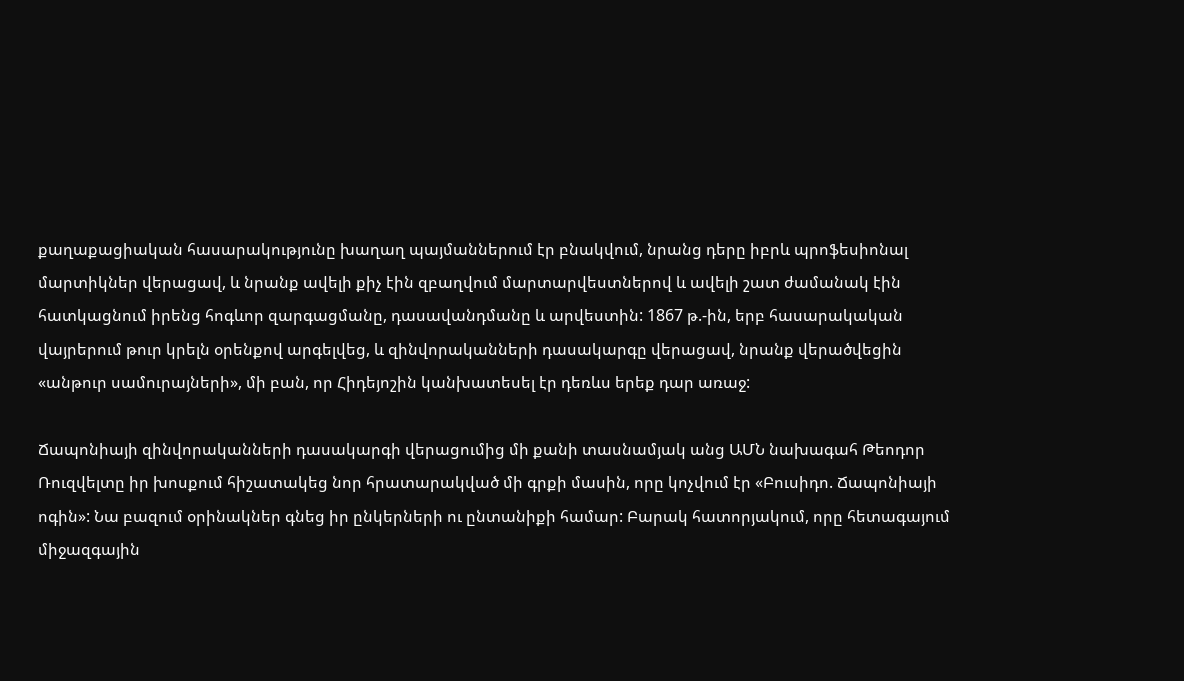քաղաքացիական հասարակությունը խաղաղ պայմաններում էր բնակվում, նրանց դերը իբրև պրոֆեսիոնալ մարտիկներ վերացավ, և նրանք ավելի քիչ էին զբաղվում մարտարվեստներով և ավելի շատ ժամանակ էին հատկացնում իրենց հոգևոր զարգացմանը, դասավանդմանը և արվեստին: 1867 թ.-ին, երբ հասարակական վայրերում թուր կրելն օրենքով արգելվեց, և զինվորականների դասակարգը վերացավ, նրանք վերածվեցին «անթուր սամուրայների», մի բան, որ Հիդեյոշին կանխատեսել էր դեռևս երեք դար առաջ:

Ճապոնիայի զինվորականների դասակարգի վերացումից մի քանի տասնամյակ անց ԱՄՆ նախագահ Թեոդոր Ռուզվելտը իր խոսքում հիշատակեց նոր հրատարակված մի գրքի մասին, որը կոչվում էր «Բուսիդո. Ճապոնիայի ոգին»: Նա բազում օրինակներ գնեց իր ընկերների ու ընտանիքի համար: Բարակ հատորյակում, որը հետագայում միջազգային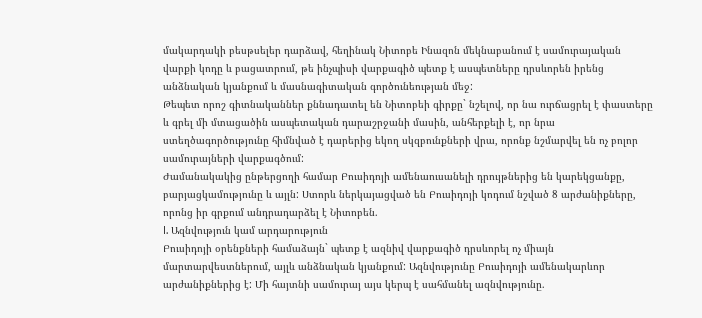մակարդակի բեսթսելեր դարձավ, հեղինակ Նիտոբե Ինազոն մեկնաբանում է սամուրայական վարքի կոդը և բացատրում, թե ինչպիսի վարքագիծ պետք է ասպետները դրսևորեն իրենց անձնական կյանքում և մասնագիտական գործունեության մեջ:
Թեպետ որոշ գիտնականներ քննադատել են Նիտոբեի գիրքը` նշելով, որ նա ուրճացրել է փաստերը և գրել մի մտացածին ասպետական դարաշրջանի մասին, անհերքելի է, որ նրա ստեղծագործությունը հիմնված է դարերից եկող սկզբունքների վրա, որոնք նշմարվել են ոչ բոլոր սամուրայների վարքագծում:
Ժամանակակից ընթերցողի համար Բուսիդոյի ամենաուսանելի դրույթներից են կարեկցանքը, բարյացկամությունը և այլն: Ստորև ներկայացված են Բուսիդոյի կոդում նշված 8 արժանիքները, որոնց իր գրքում անդրադարձել է Նիտոբեն.
I. Ազնվություն կամ արդարություն
Բուսիդոյի օրենքների համաձայն` պետք է ազնիվ վարքագիծ դրսևորել ոչ միայն մարտարվեստներում, այլև անձնական կյանքում: Ազնվությունը Բուսիդոյի ամենակարևոր արժանիքներից է: Մի հայտնի սամուրայ այս կերպ է սահմանել ազնվությունը.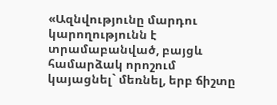«Ազնվությունը մարդու կարողությունն է տրամաբանված, բայցև համարձակ որոշում կայացնել` մեռնել, երբ ճիշտը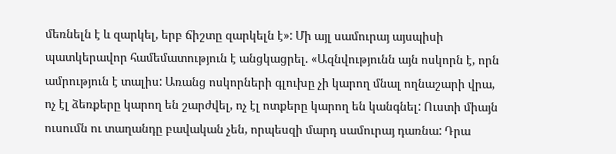մեռնելն է և զարկել, երբ ճիշտը զարկելն է»: Մի այլ սամուրայ այսպիսի պատկերավոր համեմատություն է անցկացրել. «Ազնվությունն այն ոսկորն է, որն ամրություն է տալիս: Առանց ոսկորների գլուխը չի կարող մնալ ողնաշարի վրա, ոչ էլ ձեռքերը կարող են շարժվել, ոչ էլ ոտքերը կարող են կանգնել: Ուստի միայն ուսումն ու տաղանդը բավական չեն, որպեսզի մարդ սամուրայ դառնա: Դրա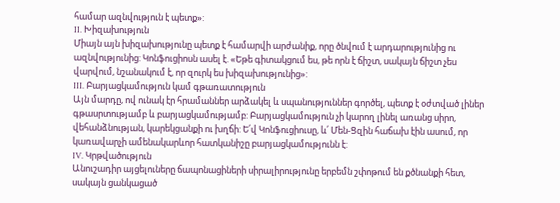համար ազնվություն է պետք»:
II. Խիզախություն
Միայն այն խիզախությունը պետք է համարվի արժանիք, որը ծնվում է արդարությունից ու ազնվությունից: Կոնֆուցիոսն ասել է. «Եթե գիտակցում ես, թե որն է ճիշտ, սակայն ճիշտ չես վարվում, նշանակում է, որ զուրկ ես խիզախությունից»:
III. Բարյացկամություն կամ գթառատություն
Այն մարդը, ով ունակ էր հրամաններ արձակել և սպանություններ գործել, պետք է օժտված լիներ գթասրտությամբ և բարյացկամությամբ: Բարյացկամություն չի կարող լինել առանց սիրո, վեհանձնության, կարեկցանքի ու խղճի: Ե՛վ Կոնֆուցիուսը, և՛ Մեն-Ցզին հաճախ էին ասում, որ կառավարչի ամենակարևոր հատկանիշը բարյացկամությունն է:
IV. Կրթվածություն
Անուշադիր այցելուները ճապոնացիների սիրալիրությունը երբեմն շփոթում են քծնանքի հետ, սակայն ցանկացած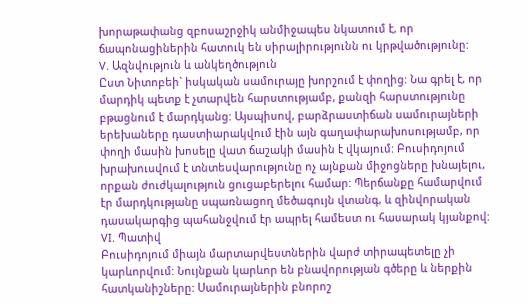խորաթափանց զբոսաշրջիկ անմիջապես նկատում է, որ ճապոնացիներին հատուկ են սիրալիրությունն ու կրթվածությունը:
V. Ազնվություն և անկեղծություն
Ըստ Նիտոբեի` իսկական սամուրայը խորշում է փողից: Նա գրել է, որ մարդիկ պետք է չտարվեն հարստությամբ, քանզի հարստությունը բթացնում է մարդկանց: Այսպիսով, բարձրաստիճան սամուրայների երեխաները դաստիարակվում էին այն գաղափարախոսությամբ, որ փողի մասին խոսելը վատ ճաշակի մասին է վկայում: Բուսիդոյում խրախուսվում է տնտեսվարությունը ոչ այնքան միջոցները խնայելու, որքան ժուժկալություն ցուցաբերելու համար: Պերճանքը համարվում էր մարդկությանը սպառնացող մեծագույն վտանգ, և զինվորական դասակարգից պահանջվում էր ապրել համեստ ու հասարակ կյանքով:
VI. Պատիվ
Բուսիդոյում միայն մարտարվեստներին վարժ տիրապետելը չի կարևորվում: Նույնքան կարևոր են բնավորության գծերը և ներքին հատկանիշները: Սամուրայներին բնորոշ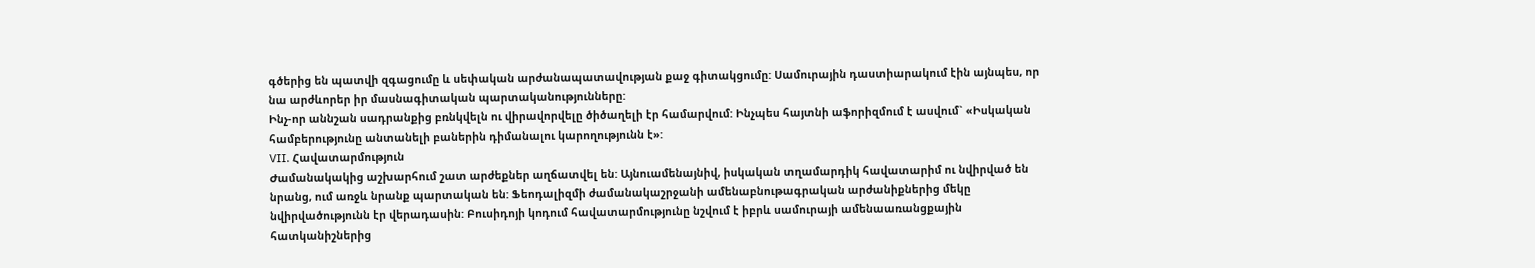գծերից են պատվի զգացումը և սեփական արժանապատավության քաջ գիտակցումը: Սամուրային դաստիարակում էին այնպես, որ նա արժևորեր իր մասնագիտական պարտականությունները:
Ինչ-որ աննշան սադրանքից բռնկվելն ու վիրավորվելը ծիծաղելի էր համարվում: Ինչպես հայտնի աֆորիզմում է ասվում` «Իսկական համբերությունը անտանելի բաներին դիմանալու կարողությունն է»:
VII. Հավատարմություն
Ժամանակակից աշխարհում շատ արժեքներ աղճատվել են: Այնուամենայնիվ, իսկական տղամարդիկ հավատարիմ ու նվիրված են նրանց, ում առջև նրանք պարտական են: Ֆեոդալիզմի ժամանակաշրջանի ամենաբնութագրական արժանիքներից մեկը նվիրվածությունն էր վերադասին: Բուսիդոյի կոդում հավատարմությունը նշվում է իբրև սամուրայի ամենաառանցքային հատկանիշներից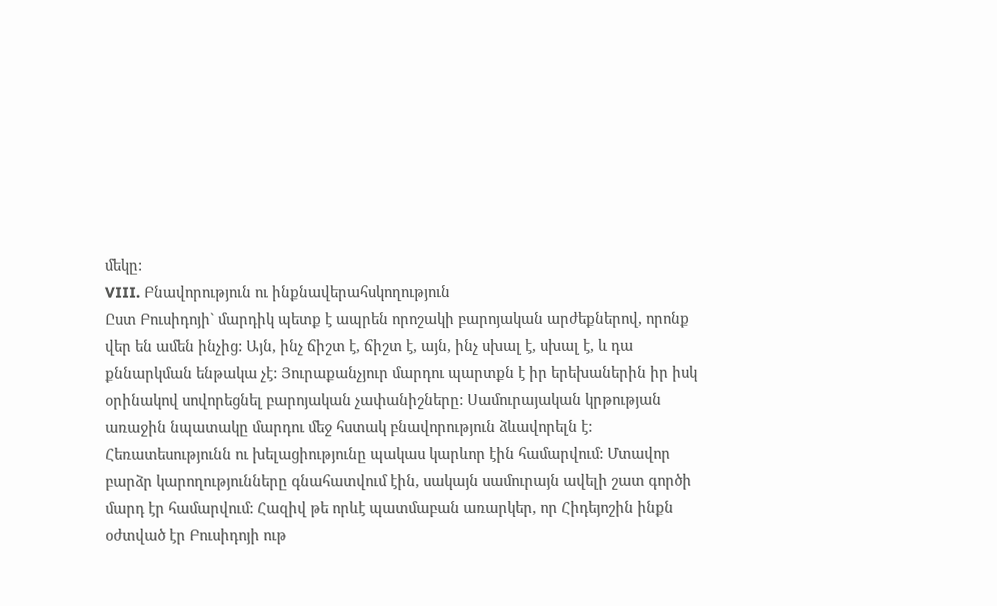մեկը:
VIII. Բնավորություն ու ինքնավերահսկողություն
Ըստ Բուսիդոյի` մարդիկ պետք է ապրեն որոշակի բարոյական արժեքներով, որոնք վեր են ամեն ինչից: Այն, ինչ ճիշտ է, ճիշտ է, այն, ինչ սխալ է, սխալ է, և դա քննարկման ենթակա չէ: Յուրաքանչյուր մարդու պարտքն է իր երեխաներին իր իսկ օրինակով սովորեցնել բարոյական չափանիշները: Սամուրայական կրթության առաջին նպատակը մարդու մեջ հստակ բնավորություն ձևավորելն է: Հեռատեսությունն ու խելացիությունը պակաս կարևոր էին համարվում: Մտավոր բարձր կարողությունները գնահատվում էին, սակայն սամուրայն ավելի շատ գործի մարդ էր համարվում: Հազիվ թե որևէ պատմաբան առարկեր, որ Հիդեյոշին ինքն օժտված էր Բուսիդոյի ութ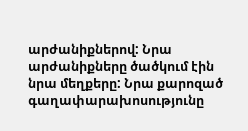արժանիքներով: Նրա արժանիքները ծածկում էին նրա մեղքերը: Նրա քարոզած գաղափարախոսությունը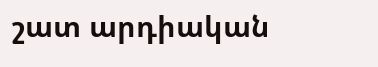շատ արդիական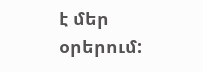է մեր օրերում: